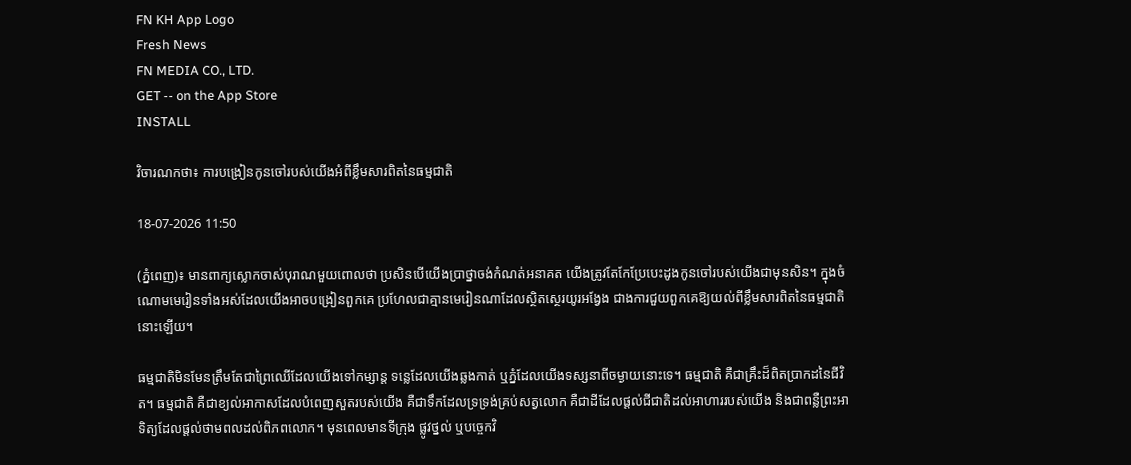FN KH App Logo
Fresh News
FN MEDIA CO., LTD.
GET -- on the App Store
INSTALL

វិចារណកថា៖ ការបង្រៀនកូនចៅរបស់យើងអំពីខ្លឹមសារពិតនៃធម្មជាតិ

18-07-2026 11:50

(ភ្នំពេញ)៖ មានពាក្យស្លោកចាស់បុរាណមួយពោលថា ប្រសិនបើយើងប្រាថ្នាចង់កំណត់អនាគត យើងត្រូវតែកែប្រែបេះដូងកូនចៅរបស់យើងជាមុនសិន។ ក្នុងចំណោមមេរៀនទាំងអស់ដែលយើងអាចបង្រៀនពួកគេ ប្រហែលជាគ្មានមេរៀនណាដែលស្ថិតស្ថេរយូរអង្វែង ជាងការជួយពួកគេឱ្យយល់ពីខ្លឹមសារពិតនៃធម្មជាតិនោះឡើយ។

ធម្មជាតិមិនមែនត្រឹមតែជាព្រៃឈើដែលយើងទៅកម្សាន្ត ទន្លេដែលយើងឆ្លងកាត់ ឬភ្នំដែលយើងទស្សនាពីចម្ងាយនោះទេ។ ធម្មជាតិ គឺជាគ្រឹះដ៏ពិតប្រាកដនៃជីវិត។ ធម្មជាតិ គឺជាខ្យល់អាកាសដែលបំពេញសួតរបស់យើង គឺជាទឹកដែលទ្រទ្រង់គ្រប់សត្វលោក គឺជាដីដែលផ្តល់ជីជាតិដល់អាហាររបស់យើង និងជាពន្លឺព្រះអាទិត្យដែលផ្តល់ថាមពលដល់ពិភពលោក។ មុនពេលមានទីក្រុង ផ្លូវថ្នល់ ឬបច្ចេកវិ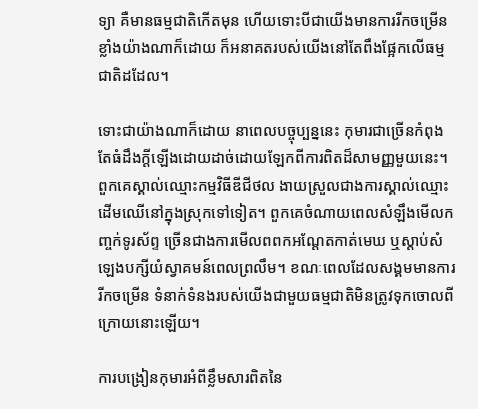ទ្យា គឺមានធម្មជាតិកើតមុន ហើយទោះបីជាយើងមានការរីកចម្រើនខ្លាំងយ៉ាងណាក៏ដោយ ក៏អនាគតរបស់យើងនៅតែពឹងផ្អែកលើធម្មជាតិដដែល។

ទោះជាយ៉ាងណាក៏ដោយ នាពេលបច្ចុប្បន្ននេះ កុមារជាច្រើនកំពុងតែធំដឹងក្តីឡើងដោយដាច់ដោយឡែកពីការពិតដ៏សាមញ្ញមួយនេះ។ ពួកគេស្គាល់ឈ្មោះកម្មវិធីឌីជីថល ងាយស្រួលជាងការស្គាល់ឈ្មោះដើមឈើនៅក្នុងស្រុកទៅទៀត។ ពួកគេចំណាយពេលសំឡឹងមើលកញ្ចក់ទូរស័ព្ទ ច្រើនជាងការមើលពពកអណ្តែតកាត់មេឃ ឬស្តាប់សំឡេងបក្សីយំស្វាគមន៍ពេលព្រលឹម។ ខណៈពេលដែលសង្គមមានការរីកចម្រើន ទំនាក់ទំនងរបស់យើងជាមួយធម្មជាតិមិនត្រូវទុកចោលពីក្រោយនោះឡើយ។

ការបង្រៀនកុមារអំពីខ្លឹមសារពិតនៃ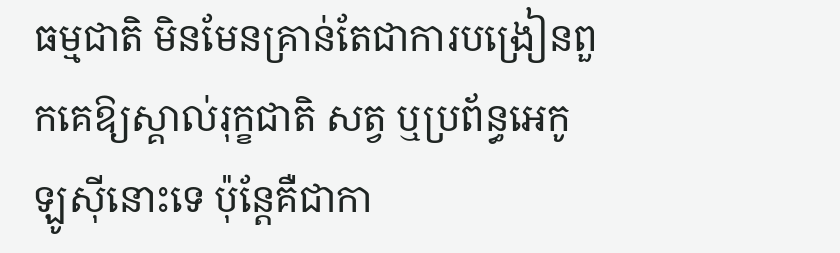ធម្មជាតិ មិនមែនគ្រាន់តែជាការបង្រៀនពួកគេឱ្យស្គាល់រុក្ខជាតិ សត្វ ឬប្រព័ន្ធអេកូឡូស៊ីនោះទេ ប៉ុន្តែគឺជាកា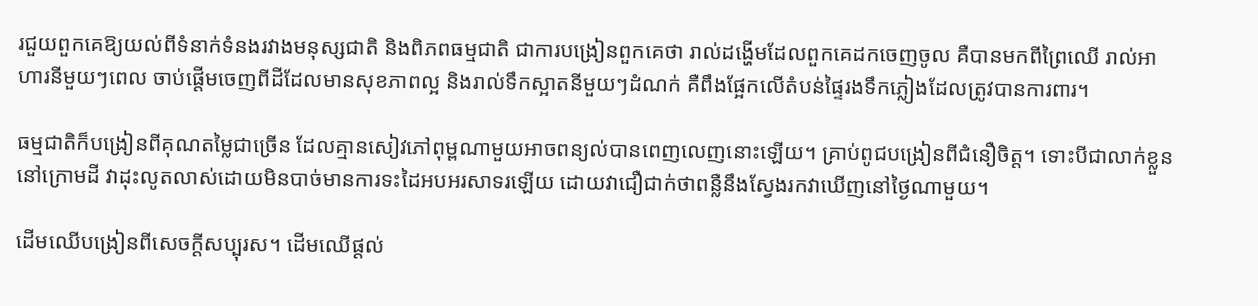រជួយពួកគេឱ្យយល់ពីទំនាក់ទំនងរវាងមនុស្សជាតិ និងពិភពធម្មជាតិ ជាការបង្រៀនពួកគេថា រាល់ដង្ហើមដែលពួកគេដកចេញចូល គឺបានមកពីព្រៃឈើ រាល់អាហារនីមួយៗពេល ចាប់ផ្តើមចេញពីដីដែលមានសុខភាពល្អ និងរាល់ទឹកស្អាតនីមួយៗដំណក់ គឺពឹងផ្អែកលើតំបន់ផ្ទៃរងទឹកភ្លៀងដែលត្រូវបានការពារ។

ធម្មជាតិក៏បង្រៀនពីគុណតម្លៃជាច្រើន ដែលគ្មានសៀវភៅពុម្ពណាមួយអាចពន្យល់បានពេញលេញនោះឡើយ។ គ្រាប់ពូជបង្រៀនពីជំនឿចិត្ត។ ទោះបីជាលាក់ខ្លួននៅក្រោមដី វាដុះលូតលាស់ដោយមិនបាច់មានការទះដៃអបអរសាទរឡើយ ដោយវាជឿជាក់ថាពន្លឺនឹងស្វែងរកវាឃើញនៅថ្ងៃណាមួយ។

ដើមឈើបង្រៀនពីសេចក្តីសប្បុរស។ ដើមឈើផ្តល់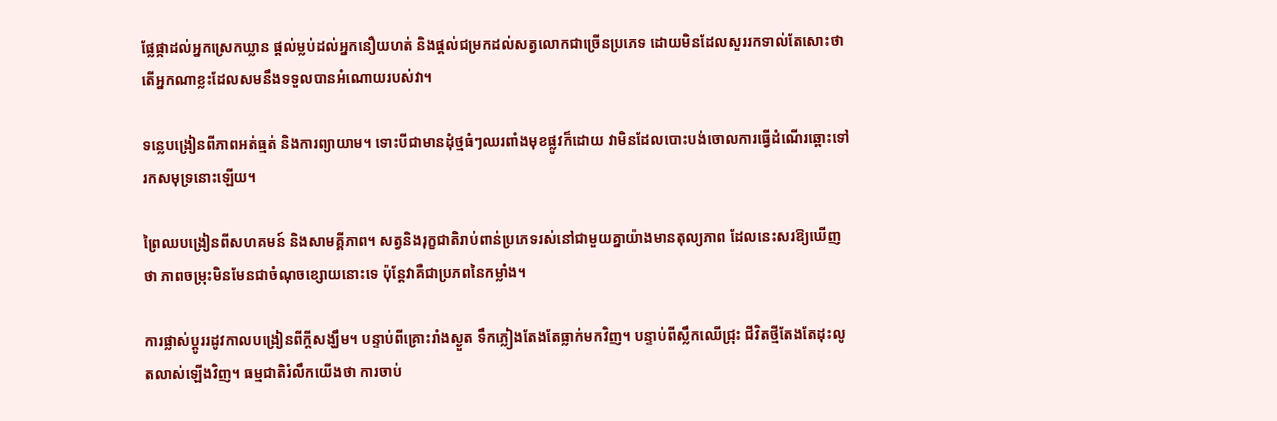ផ្លែផ្កាដល់អ្នកស្រេកឃ្លាន ផ្តល់ម្លប់ដល់អ្នកនឿយហត់ និងផ្តល់ជម្រកដល់សត្វលោកជាច្រើនប្រភេទ ដោយមិនដែលសួររកទាល់តែសោះថា តើអ្នកណាខ្លះដែលសមនឹងទទួលបានអំណោយរបស់វា។

ទន្លេបង្រៀនពីភាពអត់ធ្មត់ និងការព្យាយាម។ ទោះបីជាមានដុំថ្មធំៗឈរពាំងមុខផ្លូវក៏ដោយ វាមិនដែលបោះបង់ចោលការធ្វើដំណើរឆ្ពោះទៅរកសមុទ្រនោះឡើយ។

ព្រៃឈបង្រៀនពីសហគមន៍ និងសាមគ្គីភាព។ សត្វនិងរុក្ខជាតិរាប់ពាន់ប្រភេទរស់នៅជាមួយគ្នាយ៉ាងមានតុល្យភាព ដែលនេះសរឱ្យឃើញថា ភាពចម្រុះមិនមែនជាចំណុចខ្សោយនោះទេ ប៉ុន្តែវាគឺជាប្រភពនៃកម្លាំង។

ការផ្លាស់ប្តូររដូវកាលបង្រៀនពីក្តីសង្ឃឹម។ បន្ទាប់ពីគ្រោះរាំងស្ងួត ទឹកភ្លៀងតែងតែធ្លាក់មកវិញ។ បន្ទាប់ពីស្លឹកឈើជ្រុះ ជីវិតថ្មីតែងតែដុះលូតលាស់ឡើងវិញ។ ធម្មជាតិរំលឹកយើងថា ការចាប់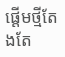ផ្តើមថ្មីតែងតែ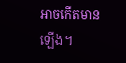អាចកើតមានឡើង។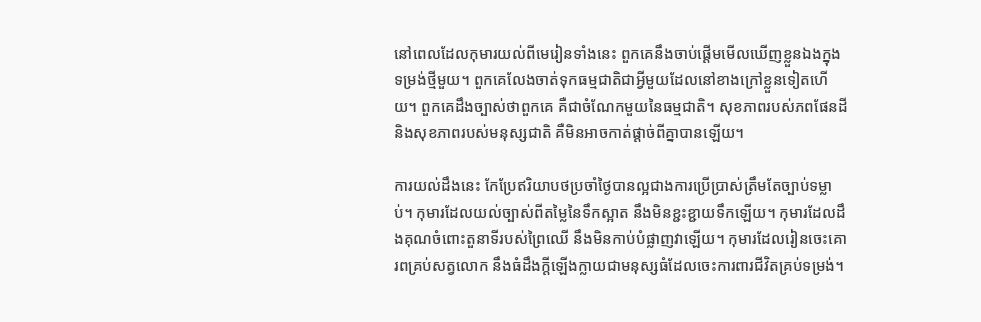នៅពេលដែលកុមារយល់ពីមេរៀនទាំងនេះ ពួកគេនឹងចាប់ផ្តើមមើលឃើញខ្លួនឯងក្នុងទម្រង់ថ្មីមួយ។ ពួកគេលែងចាត់ទុកធម្មជាតិជាអ្វីមួយដែលនៅខាងក្រៅខ្លួនទៀតហើយ។ ពួកគេដឹងច្បាស់ថាពួកគេ គឺជាចំណែកមួយនៃធម្មជាតិ។ សុខភាពរបស់ភពផែនដី និងសុខភាពរបស់មនុស្សជាតិ គឺមិនអាចកាត់ផ្តាច់ពីគ្នាបានឡើយ។

ការយល់ដឹងនេះ កែប្រែឥរិយាបថប្រចាំថ្ងៃបានល្អជាងការប្រើប្រាស់ត្រឹមតែច្បាប់ទម្លាប់។ កុមារដែលយល់ច្បាស់ពីតម្លៃនៃទឹកស្អាត នឹងមិនខ្ជះខ្ជាយទឹកឡើយ។ កុមារដែលដឹងគុណចំពោះតួនាទីរបស់ព្រៃឈើ នឹងមិនកាប់បំផ្លាញវាឡើយ។ កុមារដែលរៀនចេះគោរពគ្រប់សត្វលោក នឹងធំដឹងក្តីឡើងក្លាយជាមនុស្សធំដែលចេះការពារជីវិតគ្រប់ទម្រង់។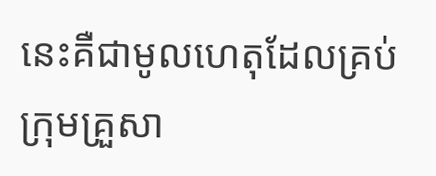នេះគឺជាមូលហេតុដែលគ្រប់ក្រុមគ្រួសា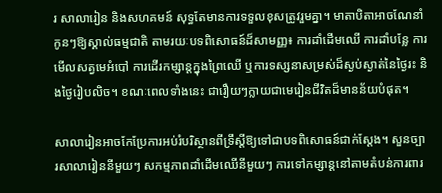រ សាលារៀន និងសហគមន៍ សុទ្ធតែមានការទទួលខុសត្រូវរួមគ្នា។ មាតាបិតាអាចណែនាំកូនៗឱ្យស្គាល់ធម្មជាតិ តាមរយៈបទពិសោធន៍ដ៏សាមញ្ញ៖ ការដាំដើមឈើ ការដាំបន្លែ ការមើលសត្វមេអំបៅ ការដើរកម្សាន្តក្នុងព្រៃឈើ ឬការទស្សនាសម្រស់ដ៏ស្ងប់ស្ងាត់នៃថ្ងៃរះ និងថ្ងៃរៀបលិច។ ខណៈពេលទាំងនេះ ជារឿយៗក្លាយជាមេរៀនជីវិតដ៏មានន័យបំផុត។

សាលារៀនអាចកែប្រែការអប់រំបរិស្ថានពីទ្រឹស្តីឱ្យទៅជាបទពិសោធន៍ជាក់ស្តែង។ សួនច្បារសាលារៀននីមួយៗ សកម្មភាពដាំដើមឈើនីមួយៗ ការទៅកម្សាន្តនៅតាមតំបន់ការពារ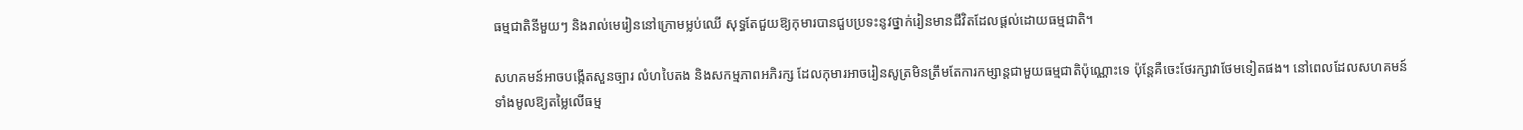ធម្មជាតិនីមួយៗ និងរាល់មេរៀននៅក្រោមម្លប់ឈើ សុទ្ធតែជួយឱ្យកុមារបានជួបប្រទះនូវថ្នាក់រៀនមានជីវិតដែលផ្តល់ដោយធម្មជាតិ។

សហគមន៍អាចបង្កើតសួនច្បារ លំហបៃតង និងសកម្មភាពអភិរក្ស ដែលកុមារអាចរៀនសូត្រមិនត្រឹមតែការកម្សាន្តជាមួយធម្មជាតិប៉ុណ្ណោះទេ ប៉ុន្តែគឺចេះថែរក្សាវាថែមទៀតផង។ នៅពេលដែលសហគមន៍ទាំងមូលឱ្យតម្លៃលើធម្ម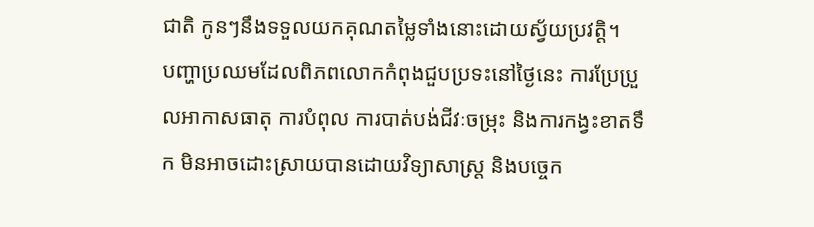ជាតិ កូនៗនឹងទទួលយកគុណតម្លៃទាំងនោះដោយស្វ័យប្រវត្តិ។
បញ្ហាប្រឈមដែលពិភពលោកកំពុងជួបប្រទះនៅថ្ងៃនេះ ការប្រែប្រួលអាកាសធាតុ ការបំពុល ការបាត់បង់ជីវៈចម្រុះ និងការកង្វះខាតទឹក មិនអាចដោះស្រាយបានដោយវិទ្យាសាស្ត្រ និងបច្ចេក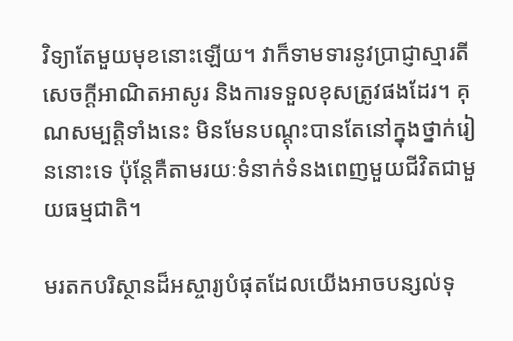វិទ្យាតែមួយមុខនោះឡើយ។ វាក៏ទាមទារនូវប្រាជ្ញាស្មារតី សេចក្តីអាណិតអាសូរ និងការទទួលខុសត្រូវផងដែរ។ គុណសម្បត្តិទាំងនេះ មិនមែនបណ្តុះបានតែនៅក្នុងថ្នាក់រៀននោះទេ ប៉ុន្តែគឺតាមរយៈទំនាក់ទំនងពេញមួយជីវិតជាមួយធម្មជាតិ។

មរតកបរិស្ថានដ៏អស្ចារ្យបំផុតដែលយើងអាចបន្សល់ទុ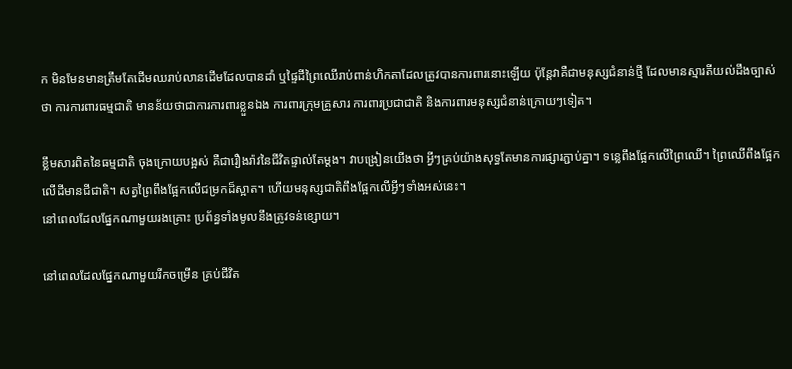ក មិនមែនមានត្រឹមតែដើមឈរាប់លានដើមដែលបានដាំ ឬផ្ទៃដីព្រៃឈើរាប់ពាន់ហិកតាដែលត្រូវបានការពារនោះឡើយ ប៉ុន្តែវាគឺជាមនុស្សជំនាន់ថ្មី ដែលមានស្មារតីយល់ដឹងច្បាស់ថា ការការពារធម្មជាតិ មានន័យថាជាការការពារខ្លួនឯង ការពារក្រុមគ្រួសារ ការពារប្រជាជាតិ និងការពារមនុស្សជំនាន់ក្រោយៗទៀត។

ខ្លឹមសារពិតនៃធម្មជាតិ ចុងក្រោយបង្អស់ គឺជារឿងរ៉ាវនៃជីវិតផ្ទាល់តែម្តង។ វាបង្រៀនយើងថា អ្វីៗគ្រប់យ៉ាងសុទ្ធតែមានការផ្សារភ្ជាប់គ្នា។ ទន្លេពឹងផ្អែកលើព្រៃឈើ។ ព្រៃឈើពឹងផ្អែកលើដីមានជីជាតិ។ សត្វព្រៃពឹងផ្អែកលើជម្រកដ៏ស្អាត។ ហើយមនុស្សជាតិពឹងផ្អែកលើអ្វីៗទាំងអស់នេះ។
នៅពេលដែលផ្នែកណាមួយរងគ្រោះ ប្រព័ន្ធទាំងមូលនឹងត្រូវទន់ខ្សោយ។

នៅពេលដែលផ្នែកណាមួយរីកចម្រើន គ្រប់ជីវិត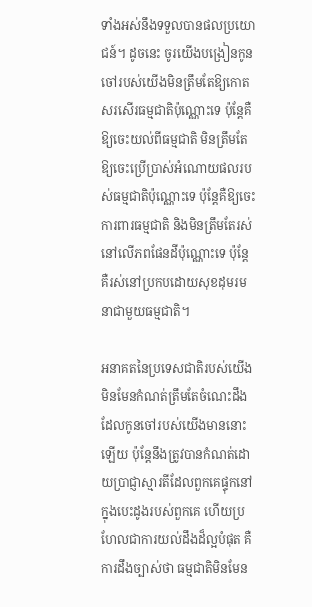ទាំងអស់នឹងទទួលបានផលប្រយោជន៍។ ដូចនេះ ចូរយើងបង្រៀនកូនចៅរបស់យើងមិនត្រឹមតែឱ្យកោតសរសើរធម្មជាតិប៉ុណ្ណោះទេ ប៉ុន្តែគឺឱ្យចេះយល់ពីធម្មជាតិ មិនត្រឹមតែឱ្យចេះប្រើប្រាស់អំណោយផលរបស់ធម្មជាតិប៉ុណ្ណោះទេ ប៉ុន្តែគឺឱ្យចេះការពារធម្មជាតិ និងមិនត្រឹមតែរស់នៅលើភពផែនដីប៉ុណ្ណោះទេ ប៉ុន្តែគឺរស់នៅប្រកបដោយសុខដុមរមនាជាមួយធម្មជាតិ។

អនាគតនៃប្រទេសជាតិរបស់យើង មិនមែនកំណត់ត្រឹមតែចំណេះដឹងដែលកូនចៅរបស់យើងមាននោះឡើយ ប៉ុន្តែនឹងត្រូវបានកំណត់ដោយប្រាជ្ញាស្មារតីដែលពួកគេផ្ទុកនៅក្នុងបេះដូងរបស់ពួកគេ ហើយប្រហែលជាការយល់ដឹងដ៏ល្អបំផុត គឺការដឹងច្បាស់ថា ធម្មជាតិមិនមែន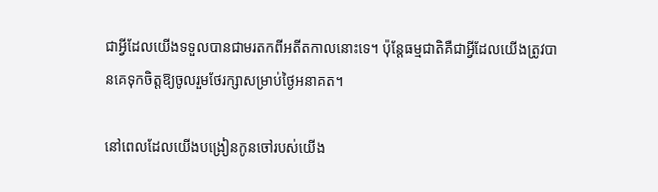ជាអ្វីដែលយើងទទួលបានជាមរតកពីអតីតកាលនោះទេ។ ប៉ុន្តែធម្មជាតិគឺជាអ្វីដែលយើងត្រូវបានគេទុកចិត្តឱ្យចូលរួមថែរក្សាសម្រាប់ថ្ងៃអនាគត។

នៅពេលដែលយើងបង្រៀនកូនចៅរបស់យើង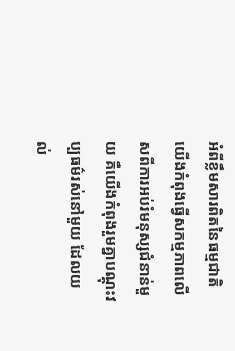អំពីខ្លឹមសារពិតនៃធម្មជាតិ យើងកំពុងធ្វើសកម្មភាពលើសពីការអប់រំមនុស្សជំនាន់មួយ គឺយើងកំពុងរួមគ្នាបណ្តុះវប្បធម៌រស់នៅមួយ ដែលយល់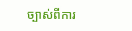ច្បាស់ពីការ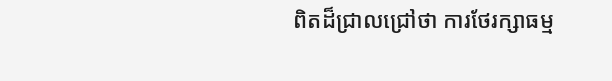ពិតដ៏ជ្រាលជ្រៅថា ការថែរក្សាធម្ម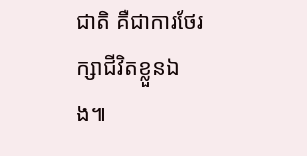ជាតិ គឺជាការថែរក្សាជីវិតខ្លួនឯង៕